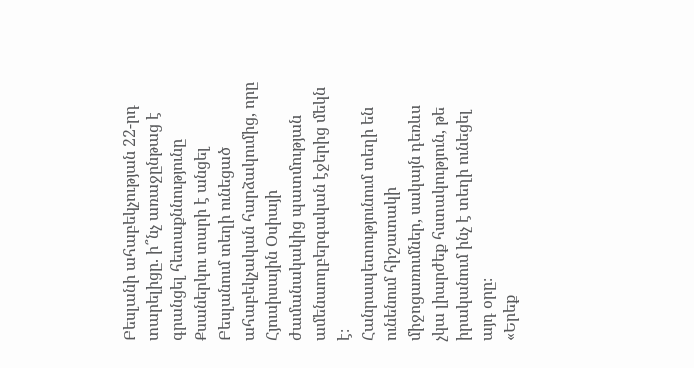Բեսլանի ահաբեկչության 22-րդ տարելիցը. ի՞նչ առաջընթաց է գրանցել հետաքննությունը
Քսաներկու տարի է անցել Բեսլանում տեղի ունեցած ահաբեկչական հարձակումից, որը Հյուսիսային Օսիայի ժամանակակից պատմության ամենաողբերգական էջերից մեկն է։
Հանրապետությունում տեղի են ունենում հիշատակի միջոցառումներ, սակայն դեռևս չկա լիարժեք հստակություն, թե իրականում ինչ է տեղի ունեցել այդ օրը։
«Երեք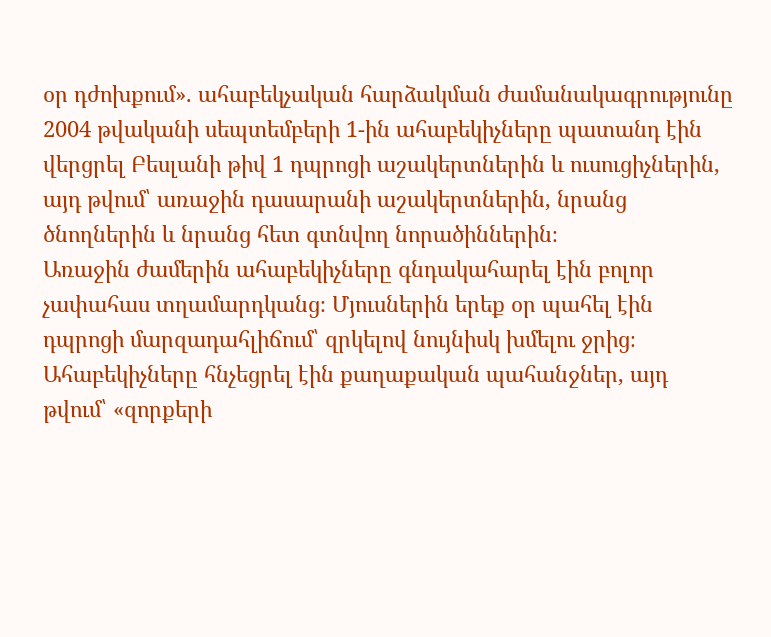օր դժոխքում». ահաբեկչական հարձակման ժամանակագրությունը
2004 թվականի սեպտեմբերի 1-ին ահաբեկիչները պատանդ էին վերցրել Բեսլանի թիվ 1 դպրոցի աշակերտներին և ուսուցիչներին, այդ թվում՝ առաջին դասարանի աշակերտներին, նրանց ծնողներին և նրանց հետ գտնվող նորածիններին։
Առաջին ժամերին ահաբեկիչները գնդակահարել էին բոլոր չափահաս տղամարդկանց։ Մյուսներին երեք օր պահել էին դպրոցի մարզադահլիճում՝ զրկելով նույնիսկ խմելու ջրից։ Ահաբեկիչները հնչեցրել էին քաղաքական պահանջներ, այդ թվում՝ «զորքերի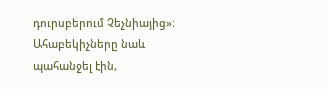դուրսբերում Չեչնիայից»։
Ահաբեկիչները նաև պահանջել էին,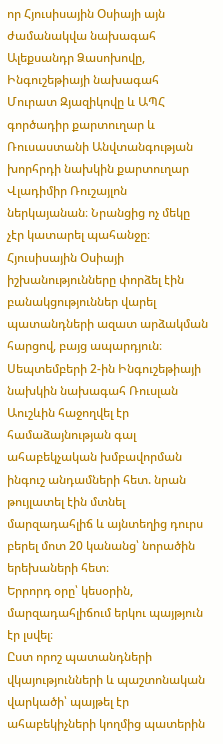որ Հյուսիսային Օսիայի այն ժամանակվա նախագահ Ալեքսանդր Ձասոխովը, Ինգուշեթիայի նախագահ Մուրատ Զյազիկովը և ԱՊՀ գործադիր քարտուղար և Ռուսաստանի Անվտանգության խորհրդի նախկին քարտուղար Վլադիմիր Ռուշայլոն ներկայանան։ Նրանցից ոչ մեկը չէր կատարել պահանջը։
Հյուսիսային Օսիայի իշխանությունները փորձել էին բանակցություններ վարել պատանդների ազատ արձակման հարցով, բայց ապարդյուն։
Սեպտեմբերի 2-ին Ինգուշեթիայի նախկին նախագահ Ռուսլան Աուշևին հաջողվել էր համաձայնության գալ ահաբեկչական խմբավորման ինգուշ անդամների հետ. նրան թույլատել էին մտնել մարզադահլիճ և այնտեղից դուրս բերել մոտ 20 կանանց՝ նորածին երեխաների հետ։
Երրորդ օրը՝ կեսօրին, մարզադահլիճում երկու պայթյուն էր լսվել։
Ըստ որոշ պատանդների վկայությունների և պաշտոնական վարկածի՝ պայթել էր ահաբեկիչների կողմից պատերին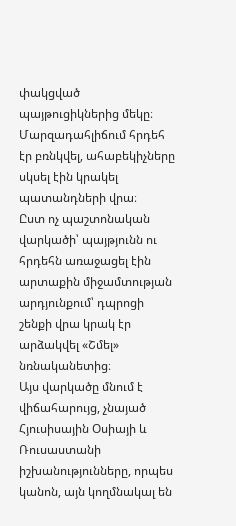փակցված պայթուցիկներից մեկը։ Մարզադահլիճում հրդեհ էր բռնկվել, ահաբեկիչները սկսել էին կրակել պատանդների վրա։
Ըստ ոչ պաշտոնական վարկածի՝ պայթյունն ու հրդեհն առաջացել էին արտաքին միջամտության արդյունքում՝ դպրոցի շենքի վրա կրակ էր արձակվել «Շմել» նռնականետից։
Այս վարկածը մնում է վիճահարույց, չնայած Հյուսիսային Օսիայի և Ռուսաստանի իշխանությունները, որպես կանոն, այն կողմնակալ են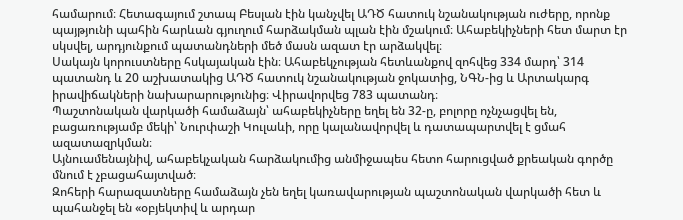համարում։ Հետագայում շտապ Բեսլան էին կանչվել ԱԴԾ հատուկ նշանակության ուժերը, որոնք պայթյունի պահին հարևան գյուղում հարձակման պլան էին մշակում։ Ահաբեկիչների հետ մարտ էր սկսվել, արդյունքում պատանդների մեծ մասն ազատ էր արձակվել։
Սակայն կորուստները հսկայական էին։ Ահաբեկչության հետևանքով զոհվեց 334 մարդ՝ 314 պատանդ և 20 աշխատակից ԱԴԾ հատուկ նշանակության ջոկատից, ՆԳՆ-ից և Արտակարգ իրավիճակների նախարարությունից։ Վիրավորվեց 783 պատանդ։
Պաշտոնական վարկածի համաձայն՝ ահաբեկիչները եղել են 32-ը, բոլորը ոչնչացվել են, բացառությամբ մեկի՝ Նուրփաշի Կուլաևի, որը կալանավորվել և դատապարտվել է ցմահ ազատազրկման։
Այնուամենայնիվ, ահաբեկչական հարձակումից անմիջապես հետո հարուցված քրեական գործը մնում է չբացահայտված։
Զոհերի հարազատները համաձայն չեն եղել կառավարության պաշտոնական վարկածի հետ և պահանջել են «օբյեկտիվ և արդար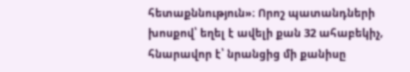հետաքննություն»։ Որոշ պատանդների խոսքով՝ եղել է ավելի քան 32 ահաբեկիչ, հնարավոր է՝ նրանցից մի քանիսը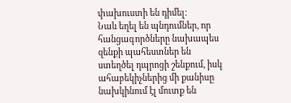փախուստի են դիմել։
Նաև եղել են պնդումներ, որ հանցագործները նախապես զենքի պահեստներ են ստեղծել դպրոցի շենքում, իսկ ահաբեկիչներից մի քանիսը նախկինում էլ մուտք են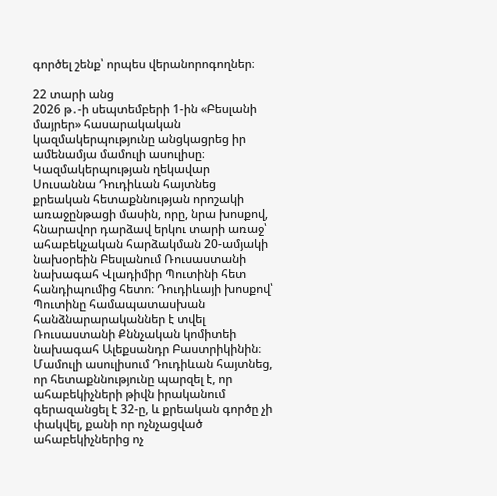գործել շենք՝ որպես վերանորոգողներ։

22 տարի անց
2026 թ․-ի սեպտեմբերի 1-ին «Բեսլանի մայրեր» հասարակական կազմակերպությունը անցկացրեց իր ամենամյա մամուլի ասուլիսը։
Կազմակերպության ղեկավար Սուսաննա Դուդիևան հայտնեց քրեական հետաքննության որոշակի առաջընթացի մասին, որը, նրա խոսքով, հնարավոր դարձավ երկու տարի առաջ՝ ահաբեկչական հարձակման 20-ամյակի նախօրեին Բեսլանում Ռուսաստանի նախագահ Վլադիմիր Պուտինի հետ հանդիպումից հետո։ Դուդիևայի խոսքով՝ Պուտինը համապատասխան հանձնարարականներ է տվել Ռուսաստանի Քննչական կոմիտեի նախագահ Ալեքսանդր Բաստրիկինին։
Մամուլի ասուլիսում Դուդիևան հայտնեց, որ հետաքննությունը պարզել է, որ ահաբեկիչների թիվն իրականում գերազանցել է 32-ը, և քրեական գործը չի փակվել, քանի որ ոչնչացված ահաբեկիչներից ոչ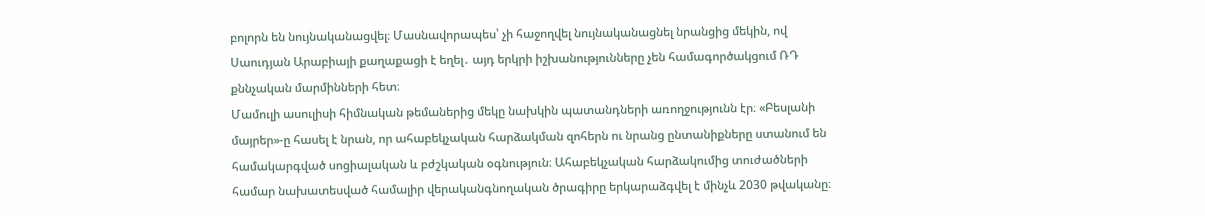բոլորն են նույնականացվել։ Մասնավորապես՝ չի հաջողվել նույնականացնել նրանցից մեկին, ով Սաուդյան Արաբիայի քաղաքացի է եղել․ այդ երկրի իշխանությունները չեն համագործակցում ՌԴ քննչական մարմինների հետ։
Մամուլի ասուլիսի հիմնական թեմաներից մեկը նախկին պատանդների առողջությունն էր։ «Բեսլանի մայրեր»-ը հասել է նրան, որ ահաբեկչական հարձակման զոհերն ու նրանց ընտանիքները ստանում են համակարգված սոցիալական և բժշկական օգնություն։ Ահաբեկչական հարձակումից տուժածների համար նախատեսված համալիր վերականգնողական ծրագիրը երկարաձգվել է մինչև 2030 թվականը։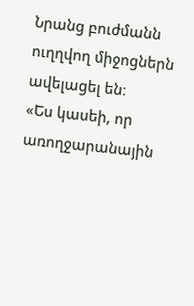Նրանց բուժմանն ուղղվող միջոցներն ավելացել են։
«Ես կասեի, որ առողջարանային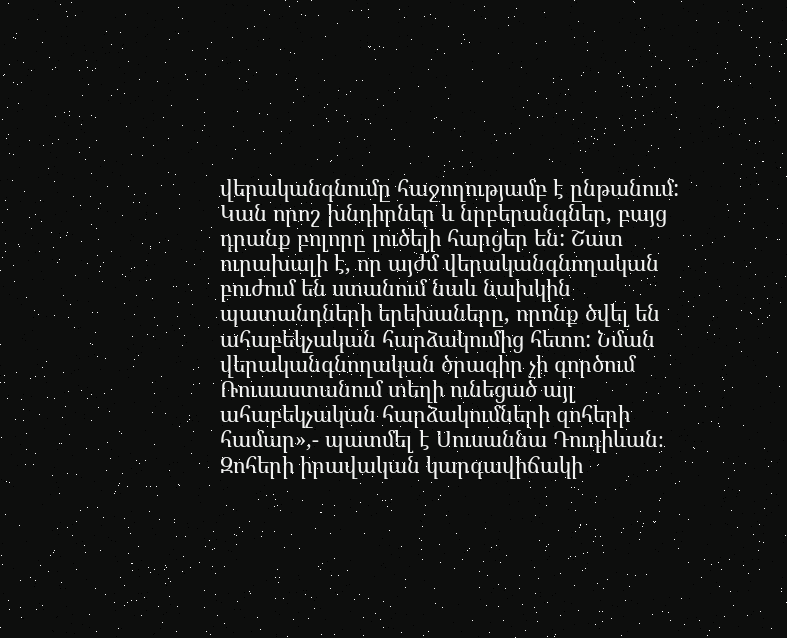վերականգնումը հաջողությամբ է ընթանում: Կան որոշ խնդիրներ և նրբերանգներ, բայց դրանք բոլորը լուծելի հարցեր են: Շատ ուրախալի է, որ այժմ վերականգնողական բուժում են ստանում նաև նախկին պատանդների երեխաները, որոնք ծվել են ահաբեկչական հարձակումից հետո: Նման վերականգնողական ծրագիր չի գործում Ռուսաստանում տեղի ունեցած այլ ահաբեկչական հարձակումների զոհերի համար»,- պատմել է Սուսաննա Դուդիևան։
Զոհերի իրավական կարգավիճակի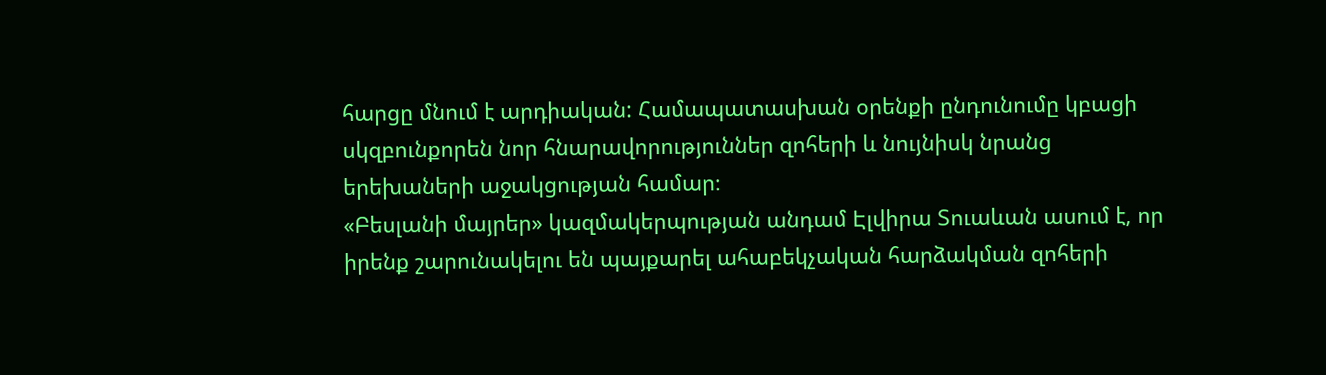հարցը մնում է արդիական: Համապատասխան օրենքի ընդունումը կբացի սկզբունքորեն նոր հնարավորություններ զոհերի և նույնիսկ նրանց երեխաների աջակցության համար։
«Բեսլանի մայրեր» կազմակերպության անդամ Էլվիրա Տուաևան ասում է, որ իրենք շարունակելու են պայքարել ահաբեկչական հարձակման զոհերի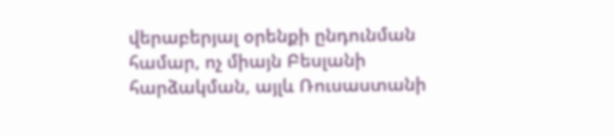վերաբերյալ օրենքի ընդունման համար, ոչ միայն Բեսլանի հարձակման, այլև Ռուսաստանի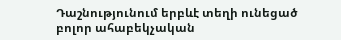Դաշնությունում երբևէ տեղի ունեցած բոլոր ահաբեկչական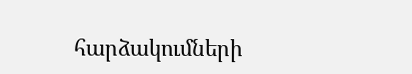հարձակումների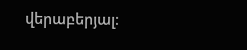վերաբերյալ։